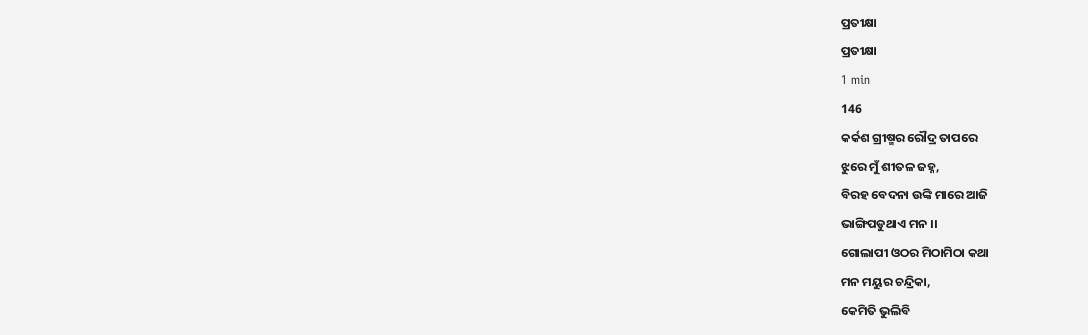ପ୍ରତୀକ୍ଷା
ପ୍ରତୀକ୍ଷା
1 min
146
କର୍କଶ ଗ୍ରୀଷ୍ମର ରୌଦ୍ର ତାପରେ
ଝୁରେ ମୁଁ ଶୀତଳ ଜହ୍ନ,
ବିରହ ବେଦନା ଉଙ୍କି ମାରେ ଆଜି
ଭାଙ୍ଗିପଡୁଥାଏ ମନ ।।
ଗୋଲାପୀ ଓଠର ମିଠାମିଠା କଥା
ମନ ମୟୁର ଚନ୍ଦ୍ରିକା,
କେମିତି ଭୁଲିବି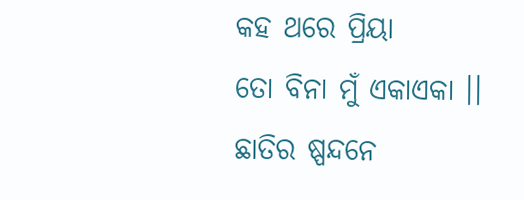କହ ଥରେ ପ୍ରିୟା
ତୋ ବିନା ମୁଁ ଏକାଏକା ।।
ଛାତିର ଷ୍ପନ୍ଦନେ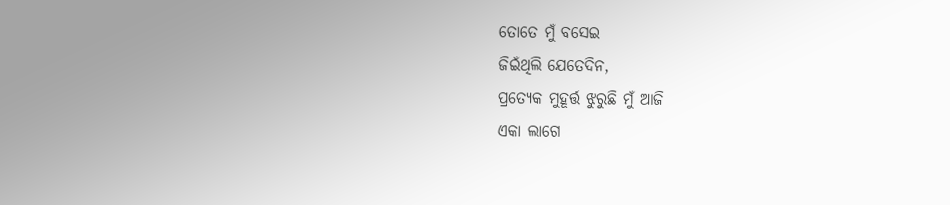ତୋତେ ମୁଁ ବସେଇ
ଜିଇଁଥିଲି ଯେତେଦିନ,
ପ୍ରତ୍ୟେକ ମୁହୂର୍ତ୍ତ ଝୁରୁଛି ମୁଁ ଆଜି
ଏକା ଲାଗେ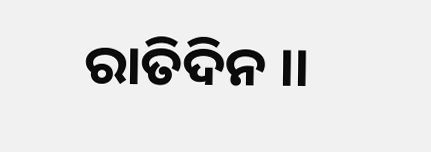ରାତିଦିନ ।।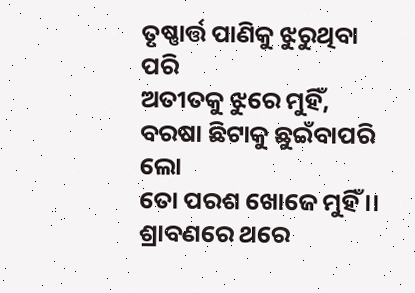ତୃଷ୍ଣାର୍ତ୍ତ ପାଣିକୁ ଝୁରୁଥିବା ପରି
ଅତୀତକୁ ଝୁରେ ମୁହିଁ,
ବରଷା ଛିଟାକୁ ଛୁଇଁବାପରି ଲୋ
ତୋ ପରଶ ଖୋଜେ ମୁହିଁ ।।
ଶ୍ରାବଣରେ ଥରେ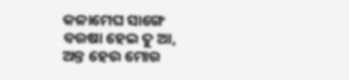କଳାମେଘ ସାଙ୍ଗେ
ବରଷା ହେଇ ତୁ ଆ,
ଅନ୍ତ ହେଉ ମୋର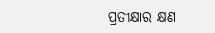ପ୍ରତୀକ୍ଷାର କ୍ଷଣ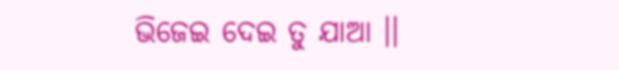ଭିଜେଇ ଦେଇ ତୁ ଯାଆ ।।